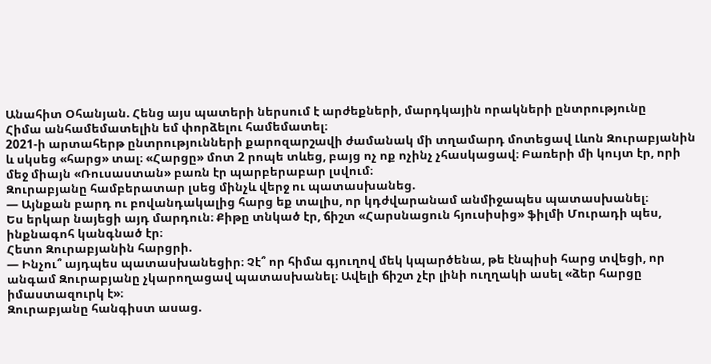Անահիտ Օհանյան. Հենց այս պատերի ներսում է արժեքների, մարդկային որակների ընտրությունը
Հիմա անհամեմատելին եմ փորձելու համեմատել։
2021-ի արտահերթ ընտրությունների քարոզարշավի ժամանակ մի տղամարդ մոտեցավ Լևոն Զուրաբյանին և սկսեց «հարց» տալ։ «Հարցը» մոտ 2 րոպե տևեց, բայց ոչ ոք ոչինչ չհասկացավ։ Բառերի մի կույտ էր, որի մեջ միայն «Ռուսաստան» բառն էր պարբերաբար լսվում։
Զուրաբյանը համբերատար լսեց մինչև վերջ ու պատասխանեց.
— Այնքան բարդ ու բովանդակալից հարց եք տալիս, որ կդժվարանամ անմիջապես պատասխանել։
Ես երկար նայեցի այդ մարդուն։ Քիթը տնկած էր, ճիշտ «Հարսնացուն հյուսիսից» ֆիլմի Մուրադի պես, ինքնագոհ կանգնած էր։
Հետո Զուրաբյանին հարցրի.
— Ինչու՞ այդպես պատասխանեցիր։ Չէ՞ որ հիմա գյուղով մեկ կպարծենա, թե էնպիսի հարց տվեցի, որ անգամ Զուրաբյանը չկարողացավ պատասխանել։ Ավելի ճիշտ չէր լինի ուղղակի ասել «ձեր հարցը իմաստազուրկ է»։
Զուրաբյանը հանգիստ ասաց.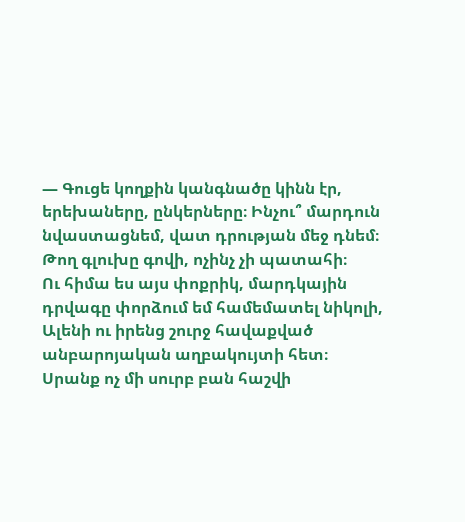— Գուցե կողքին կանգնածը կինն էր, երեխաները, ընկերները։ Ինչու՞ մարդուն նվաստացնեմ, վատ դրության մեջ դնեմ։ Թող գլուխը գովի, ոչինչ չի պատահի։
Ու հիմա ես այս փոքրիկ, մարդկային դրվագը փորձում եմ համեմատել նիկոլի, Ալենի ու իրենց շուրջ հավաքված անբարոյական աղբակույտի հետ։
Սրանք ոչ մի սուրբ բան հաշվի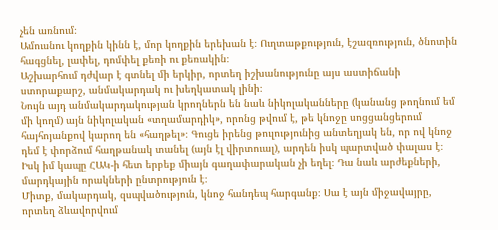չեն առնում։
Ամուսնու կողքին կինն է, մոր կողքին երեխան է։ Ուղտաթքություն, էշազռություն, ծնոտին հագցնել, լափել, դոմփել քեռի ու քեռակին։
Աշխարհում դժվար է գտնել մի երկիր, որտեղ իշխանությունը այս աստիճանի ստորաքարշ, անմակարդակ ու խեղկատակ լինի։
Նույն այդ անմակարդակության կրողներն են նաև նիկոլականները (կանանց թողնում եմ մի կողմ) այն նիկոլական «տղամարդիկ», որոնց թվում է, թե կնոջը սոցցանցերում հայհոյանքով կարող են «հաղթել»։ Գուցե իրենց թուլությունից անտեղյակ են, որ ով կնոջ դեմ է փորձում հաղթանակ տանել (այն էլ վիրտուալ), արդեն իսկ պարտված փալաս է։
Իսկ իմ կապը ՀԱԿ-ի հետ երբեք միայն գաղափարական չի եղել։ Դա նաև արժեքների, մարդկային որակների ընտրություն է։
Միտք, մակարդակ, զսպվածություն, կնոջ հանդեպ հարգանք։ Սա է այն միջավայրը, որտեղ ձևավորվում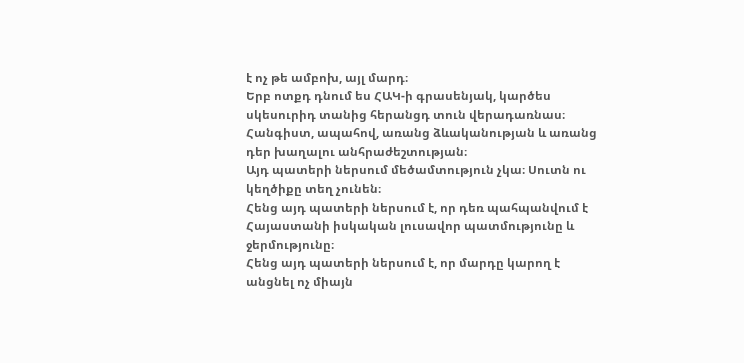է ոչ թե ամբոխ, այլ մարդ։
Երբ ոտքդ դնում ես ՀԱԿ-ի գրասենյակ, կարծես սկեսուրիդ տանից հերանցդ տուն վերադառնաս։
Հանգիստ, ապահով, առանց ձևականության և առանց դեր խաղալու անհրաժեշտության։
Այդ պատերի ներսում մեծամտություն չկա։ Սուտն ու կեղծիքը տեղ չունեն։
Հենց այդ պատերի ներսում է, որ դեռ պահպանվում է Հայաստանի իսկական լուսավոր պատմությունը և ջերմությունը։
Հենց այդ պատերի ներսում է, որ մարդը կարող է անցնել ոչ միայն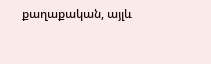քաղաքական, այլև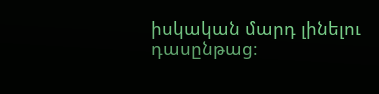իսկական մարդ լինելու դասընթաց։